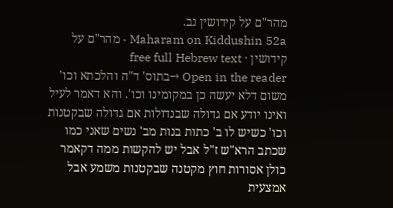מהר"ם על קידושין נב.
Maharam on Kiddushin 52a · מהר"ם על קידושין · free full Hebrew text
Open in the reader →בתוס' ד"ה והלכתא וכו' משום דלא יעשה כן במקומינו וכו'. והא דאמר לעיל ואינו יודע אם גדולה שבנדולות אם גדולה שבקטנות וכו' כשיש לו ב' כתות בנות מב' נשים שאני כמו שכתב הרא"ש ז"ל אבל יש להקשות ממה דקאמר כולן אסורות חוץ מקטנה שבקטנות משמע אבל אמצעית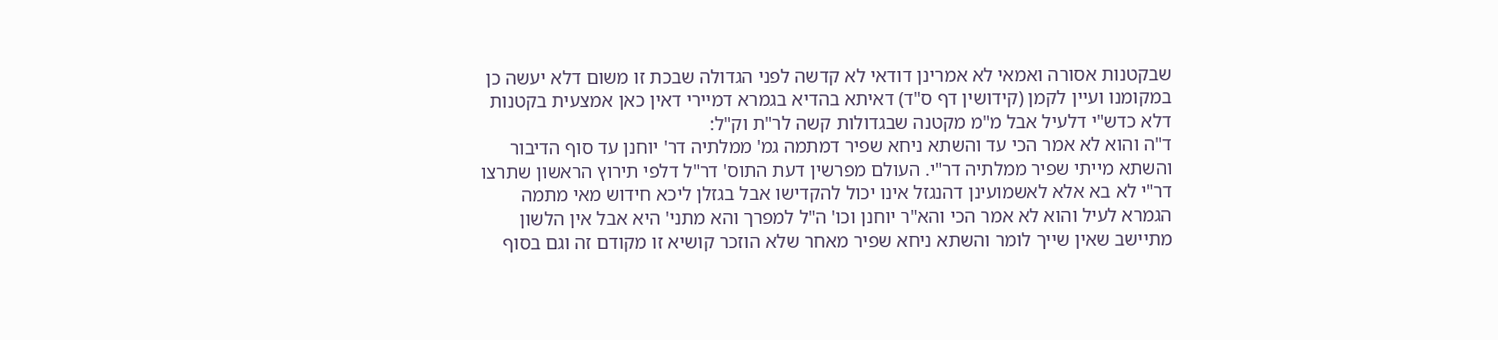שבקטנות אסורה ואמאי לא אמרינן דודאי לא קדשה לפני הגדולה שבכת זו משום דלא יעשה כן במקומנו ועיין לקמן (קידושין דף ס"ד) דאיתא בהדיא בגמרא דמיירי דאין כאן אמצעית בקטנות דלא כדש"י דלעיל אבל מ"מ מקטנה שבגדולות קשה לר"ת וק"ל:
ד"ה והוא לא אמר הכי עד והשתא ניחא שפיר דמתמה גמ' ממלתיה דר' יוחנן עד סוף הדיבור והשתא מייתי שפיר ממלתיה דר"י. העולם מפרשין דעת התוס' דר"ל דלפי תירוץ הראשון שתרצו דר"י לא בא אלא לאשמועינן דהנגזל אינו יכול להקדישו אבל בגזלן ליכא חידוש מאי מתמה הגמרא לעיל והוא לא אמר הכי והא"ר יוחנן וכו' ה"ל למפרך והא מתני' היא אבל אין הלשון מתיישב שאין שייך לומר והשתא ניחא שפיר מאחר שלא הוזכר קושיא זו מקודם זה וגם בסוף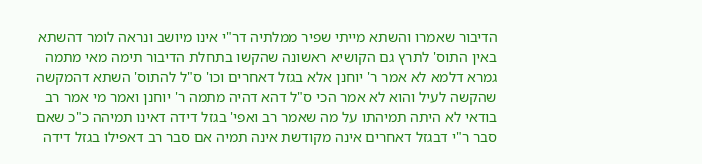הדיבור שאמרו והשתא מייתי שפיר ממלתיה דר"י אינו מיושב ונראה לומר דהשתא באין התוס' לתרץ גם הקושיא ראשונה שהקשו בתחלת הדיבור תימה מאי מתמה גמרא דלמא לא אמר ר' יוחנן אלא בגזל דאחרים וכו' ס"ל להתוס' השתא דהמקשה שהקשה לעיל והוא לא אמר הכי ס"ל דהא דהיה מתמה ר' יוחנן ואמר מי אמר רב בודאי לא היתה תמיהתו על מה שאמר רב ואפי' בגזל דידה דאינו תמיהה כ"כ שאם סבר ר"י דבגזל דאחרים אינה מקודשת אינה תמיה אם סבר רב דאפילו בגזל דידה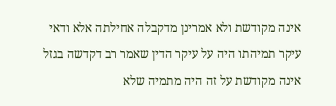אינה מקודשת ולא אמרינן מדקבלה אחילתה אלא ודאי עיקר תמיהתו היה על עיקר הדין שאמר רב דקדשה בגזל אינה מקודשת על זה היה מתמיה שלא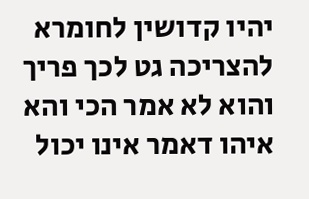יהיו קדושין לחומרא להצריכה גט לכך פריך והוא לא אמר הכי והא איהו דאמר אינו יכול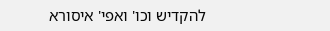להקדיש וכו' ואפי' איסורא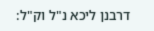דרבנן ליכא נ"ל וק"ל: